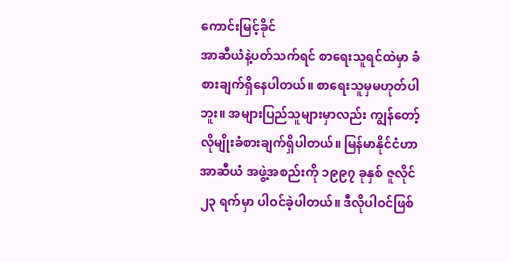ကောင်းမြင့်ခိုင်
အာဆီယံနဲ့ပတ်သက်ရင် စာရေးသူရင်ထဲမှာ ခံစားချက်ရှိနေပါတယ်။ စာရေးသူမှမဟုတ်ပါဘူး။ အများပြည်သူများမှာလည်း ကျွန်တော့်လိုမျိုးခံစားချက်ရှိပါတယ်။ မြန်မာနိုင်ငံဟာ အာဆီယံ အဖွဲ့အစည်းကို ၁၉၉၇ ခုနှစ် ဇူလိုင် ၂၃ ရက်မှာ ပါဝင်ခဲ့ပါတယ်။ ဒီလိုပါဝင်ဖြစ်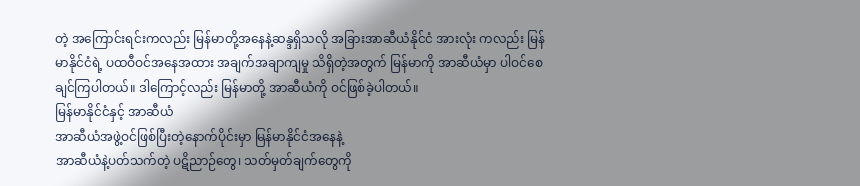တဲ့ အကြောင်းရင်းကလည်း မြန်မာတို့အနေနဲ့ဆန္ဒရှိသလို အခြားအာဆီယံနိုင်ငံ အားလုံး ကလည်း မြန်မာနိုင်ငံရဲ့ ပထဝီဝင်အနေအထား အချက်အချာကျမှု သိရှိတဲ့အတွက် မြန်မာကို အာဆီယံမှာ ပါဝင်စေချင်ကြပါတယ်။ ဒါကြောင့်လည်း မြန်မာတို့ အာဆီယံကို ဝင်ဖြစ်ခဲ့ပါတယ်။
မြန်မာနိုင်ငံနှင့် အာဆီယံ
အာဆီယံအဖွဲ့ဝင်ဖြစ်ပြီးတဲ့နောက်ပိုင်းမှာ မြန်မာနိုင်ငံအနေနဲ့
အာဆီယံနဲ့ပတ်သက်တဲ့ ပဋိညာဉ်တွေ၊ သတ်မှတ်ချက်တွေကို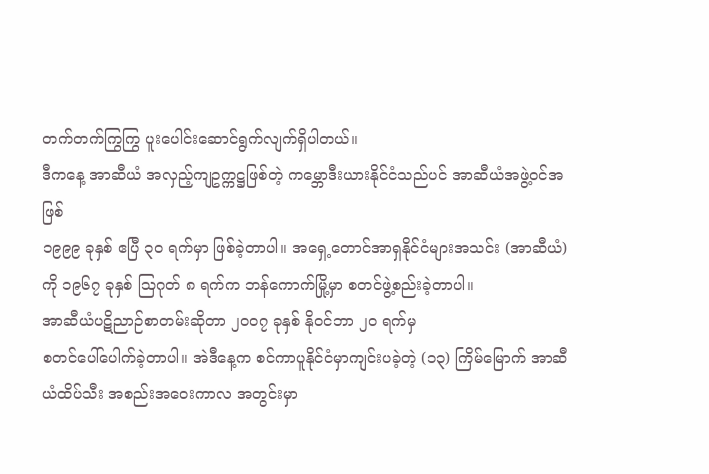တက်တက်ကြွကြွ ပူးပေါင်းဆောင်ရွက်လျက်ရှိပါတယ်။
ဒီကနေ့ အာဆီယံ အလှည့်ကျဥက္ကဋ္ဌဖြစ်တဲ့ ကမ္ဘောဒီးယားနိုင်ငံသည်ပင် အာဆီယံအဖွဲ့ဝင်အဖြစ်
၁၉၉၉ ခုနှစ် ဧပြီ ၃၀ ရက်မှာ ဖြစ်ခဲ့တာပါ။ အရှေ့တောင်အာရှနိုင်ငံများအသင်း (အာဆီယံ) ကို ၁၉၆၇ ခုနှစ် ဩဂုတ် ၈ ရက်က ဘန်ကောက်မြို့မှာ စတင်ဖွဲ့စည်းခဲ့တာပါ။
အာဆီယံပဋိညာဉ်စာတမ်းဆိုတာ ၂၀၀၇ ခုနှစ် နိုဝင်ဘာ ၂၀ ရက်မှ
စတင်ပေါ်ပေါက်ခဲ့တာပါ။ အဲဒီနေ့က စင်ကာပူနိုင်ငံမှာကျင်းပခဲ့တဲ့ (၁၃) ကြိမ်မြောက် အာဆီယံထိပ်သီး အစည်းအဝေးကာလ အတွင်းမှာ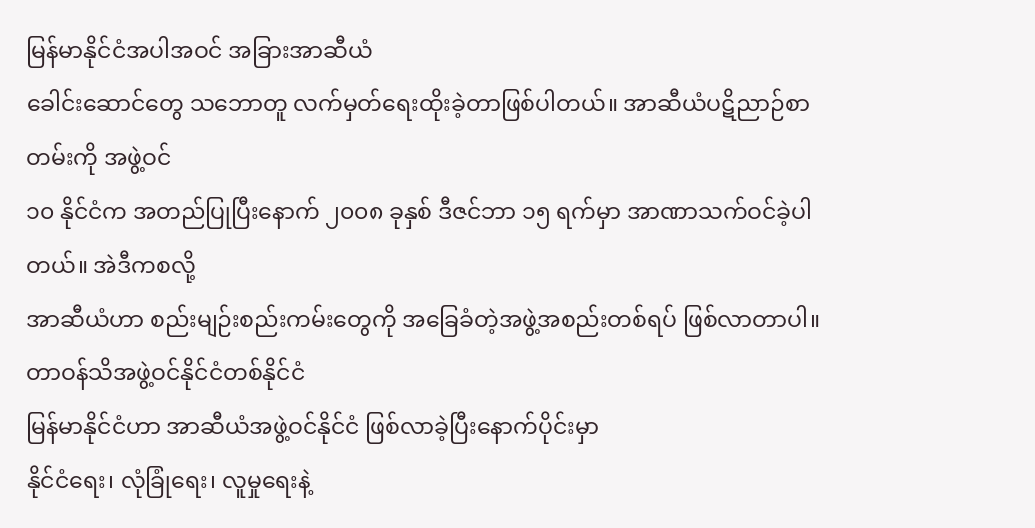မြန်မာနိုင်ငံအပါအဝင် အခြားအာဆီယံ
ခေါင်းဆောင်တွေ သဘောတူ လက်မှတ်ရေးထိုးခဲ့တာဖြစ်ပါတယ်။ အာဆီယံပဋိညာဉ်စာတမ်းကို အဖွဲ့ဝင်
၁၀ နိုင်ငံက အတည်ပြုပြီးနောက် ၂၀၀၈ ခုနှစ် ဒီဇင်ဘာ ၁၅ ရက်မှာ အာဏာသက်ဝင်ခဲ့ပါတယ်။ အဲဒီကစလို့
အာဆီယံဟာ စည်းမျဉ်းစည်းကမ်းတွေကို အခြေခံတဲ့အဖွဲ့အစည်းတစ်ရပ် ဖြစ်လာတာပါ။
တာဝန်သိအဖွဲ့ဝင်နိုင်ငံတစ်နိုင်ငံ
မြန်မာနိုင်ငံဟာ အာဆီယံအဖွဲ့ဝင်နိုင်ငံ ဖြစ်လာခဲ့ပြီးနောက်ပိုင်းမှာ
နိုင်ငံရေး၊ လုံခြုံရေး၊ လူမှုရေးနဲ့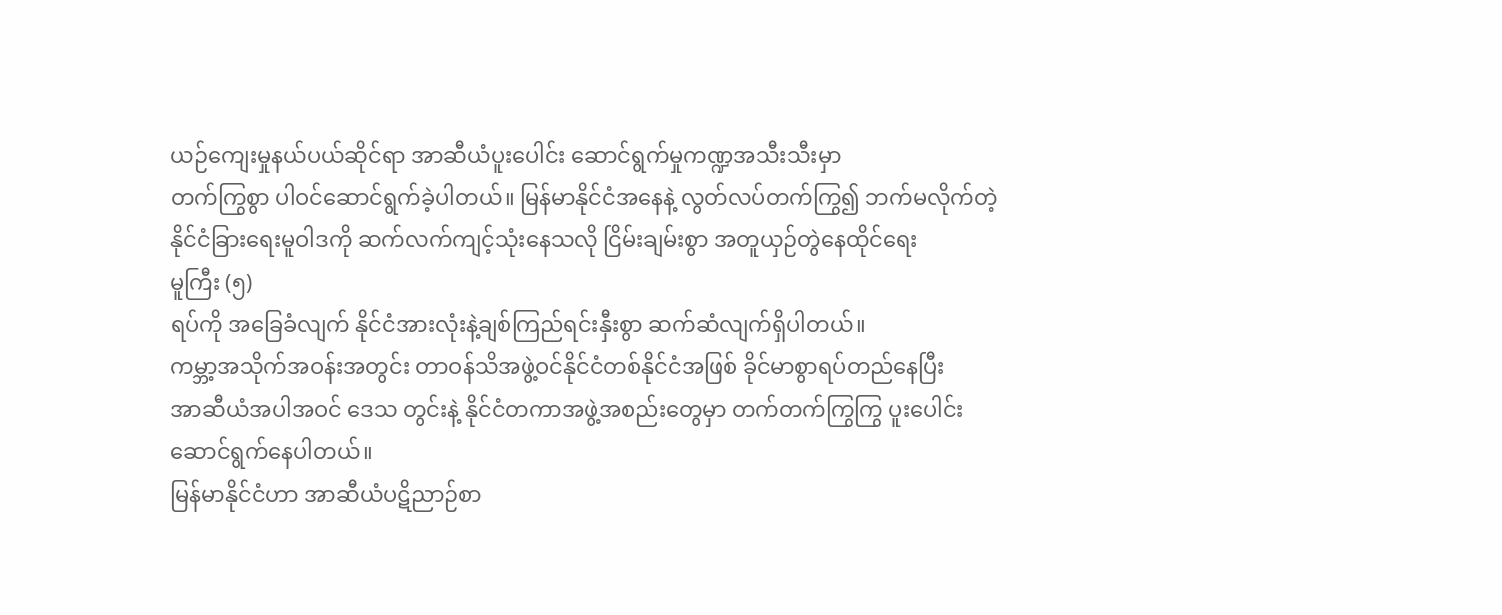ယဉ်ကျေးမှုနယ်ပယ်ဆိုင်ရာ အာဆီယံပူးပေါင်း ဆောင်ရွက်မှုကဏ္ဍအသီးသီးမှာ
တက်ကြွစွာ ပါဝင်ဆောင်ရွက်ခဲ့ပါတယ်။ မြန်မာနိုင်ငံအနေနဲ့ လွတ်လပ်တက်ကြွ၍ ဘက်မလိုက်တဲ့
နိုင်ငံခြားရေးမူဝါဒကို ဆက်လက်ကျင့်သုံးနေသလို ငြိမ်းချမ်းစွာ အတူယှဉ်တွဲနေထိုင်ရေး
မူကြီး (၅)
ရပ်ကို အခြေခံလျက် နိုင်ငံအားလုံးနဲ့ချစ်ကြည်ရင်းနှီးစွာ ဆက်ဆံလျက်ရှိပါတယ်။
ကမ္ဘာ့အသိုက်အဝန်းအတွင်း တာဝန်သိအဖွဲ့ဝင်နိုင်ငံတစ်နိုင်ငံအဖြစ် ခိုင်မာစွာရပ်တည်နေပြီး
အာဆီယံအပါအဝင် ဒေသ တွင်းနဲ့ နိုင်ငံတကာအဖွဲ့အစည်းတွေမှာ တက်တက်ကြွကြွ ပူးပေါင်းဆောင်ရွက်နေပါတယ်။
မြန်မာနိုင်ငံဟာ အာဆီယံပဋိညာဉ်စာ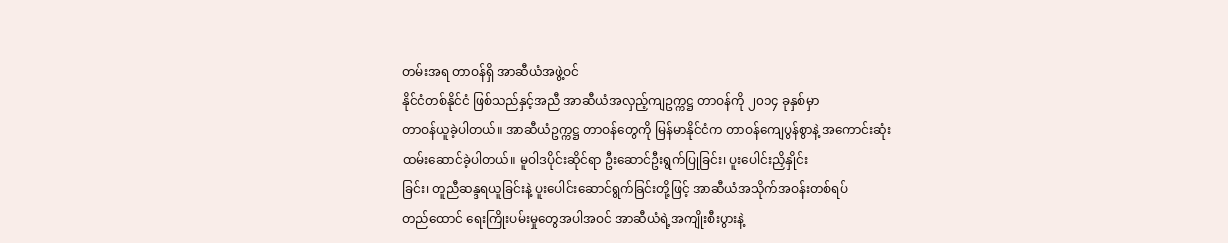တမ်းအရ တာဝန်ရှိ အာဆီယံအဖွဲ့ဝင်
နိုင်ငံတစ်နိုင်ငံ ဖြစ်သည်နှင့်အညီ အာဆီယံအလှည့်ကျဥက္ကဋ္ဌ တာဝန်ကို ၂၀၁၄ ခုနှစ်မှာ
တာဝန်ယူခဲ့ပါတယ်။ အာဆီယံဥက္ကဋ္ဌ တာဝန်တွေကို မြန်မာနိုင်ငံက တာဝန်ကျေပွန်စွာနဲ့ အကောင်းဆုံး
ထမ်းဆောင်ခဲ့ပါတယ်။ မူဝါဒပိုင်းဆိုင်ရာ ဦးဆောင်ဦးရွက်ပြုခြင်း၊ ပူးပေါင်းညှိနှိုင်း
ခြင်း၊ တူညီဆန္ဒရယူခြင်းနဲ့ ပူးပေါင်းဆောင်ရွက်ခြင်းတို့ဖြင့် အာဆီယံအသိုက်အဝန်းတစ်ရပ်
တည်ထောင် ရေးကြိုးပမ်းမှုတွေအပါအဝင် အာဆီယံရဲ့အကျိုးစီးပွားနဲ့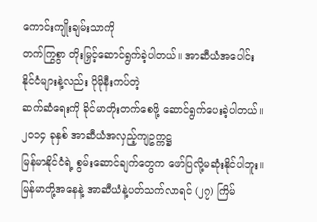ကောင်းကျိုးချမ်းသာကို
တက်ကြွစွာ တိုးမြှင့်ဆောင်ရွက်ခဲ့ပါတယ်။ အာဆီယံအပေါင်း နိုင်ငံများနဲ့လည်း ပိုမိုနီးကပ်တဲ့
ဆက်ဆံရေးကို ခိုင်မာတိုးတက်စေဖို့ ဆောင်ရွက်ပေးခဲ့ပါတယ်။ ၂၀၁၄ ခုနှစ် အာဆီယံအလှည့်ကျဥက္ကဋ္ဌ
မြန်မာနိုင်ငံရဲ့ စွမ်းဆောင်ချက်တွေက ဖော်ပြလို့မဆုံးနိုင်ပါဘူး။
မြန်မာတို့အနေနဲ့ အာဆီယံနဲ့ပတ်သက်လာရင် (၂၇) ကြိမ်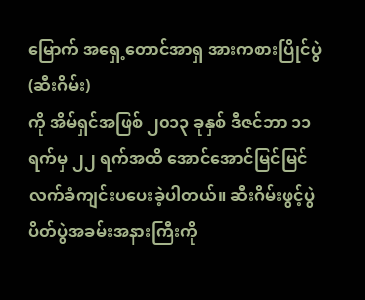မြောက် အရှေ့တောင်အာရှ အားကစားပြိုင်ပွဲ (ဆီးဂိမ်း)
ကို အိမ်ရှင်အဖြစ် ၂၀၁၃ ခုနှစ် ဒီဇင်ဘာ ၁၁ ရက်မှ ၂၂ ရက်အထိ အောင်အောင်မြင်မြင်
လက်ခံကျင်းပပေးခဲ့ပါတယ်။ ဆီးဂိမ်းဖွင့်ပွဲ ပိတ်ပွဲအခမ်းအနားကြီးကို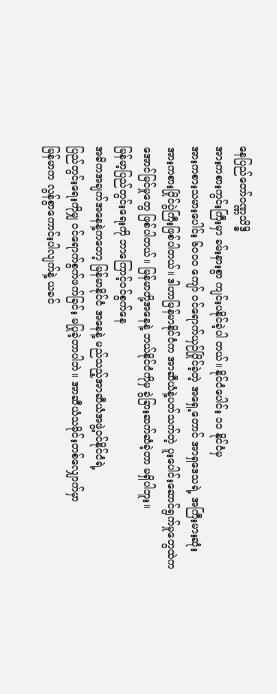နေပြည်တော်ဝဏ္ဏသိဒ္ဓိ
အားကစားကွင်းကြီးမှာ ခမ်းနားစွာ ကျင်းပနိုင်ခဲ့ပါ တယ်။ နိုင်ငံပေါင်း ၁၁ နိုင်ငံမှ
အားကစားသမားပေါင်း ၆၀၀၀ ကျော် ဝင်ရောက်ယှဉ်ပြိုင်ခဲ့တဲ့ အရှေ့တောင် အာရှဒေသရဲ့ အကြီးမားဆုံး
အားကစားပြိုင်ပွဲကြီးဖြစ်ပါတယ်။ ဒါဟာမြန်မာနိုင်ငံက အာဆီယံနဲ့ပတ်သက်တဲ့ ပူးပေါင်းဆောင်ရွက်မှုတွေထဲက
အောင်မြင်မှုတွေ ဖြစ်ပါတယ်။ မြန်မာတို့အနေနဲ့ ဘယ်နိုင်ငံကိုမှ ခွဲခြားဆက်ဆံခဲ့တာ မရှိပါဘူး။
မြန်မာ့ပြည်တွင်းရေးကို ဘာကြောင့်ဝင်စွက်နေ
အဓိကအချက်အနေနဲ့ကတော့ မြန်မာနိုင်ငံ အနေနဲ့ မည်သည့်အာဆီယံအဖွဲ့ဝင်နိုင်ငံရဲ့
ပြည်တွင်းရေးကိုမျှ ဝင်ရောက်စွက်ဖက်ခြင်း မပြုခဲ့တာပါဘဲ။ အာဆီယံသမိုင်းတစ်လျှောက်မှာ
မြန်မာက လွန်စွာကောင်းပါလျက်နဲ့ ယခင်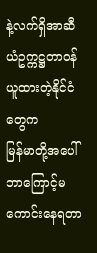နဲ့လက်ရှိအာဆီယံဥက္ကဋ္ဌတာဝန်ယူထားတဲ့နိုင်ငံတွေက
မြန်မာတို့အပေါ် ဘာကြောင့်မကောင်းနေရတာ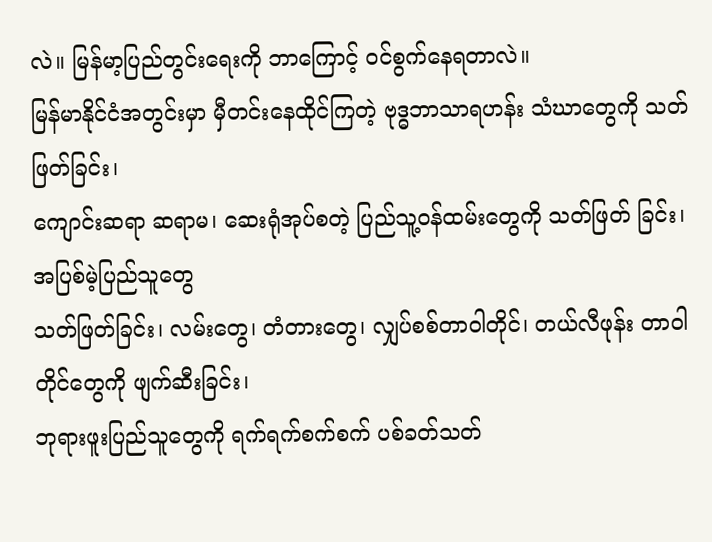လဲ။ မြန်မာ့ပြည်တွင်းရေးကို ဘာကြောင့် ဝင်စွက်နေရတာလဲ။
မြန်မာနိုင်ငံအတွင်းမှာ မှီတင်းနေထိုင်ကြတဲ့ ဗုဒ္ဓဘာသာရဟန်း သံဃာတွေကို သတ်ဖြတ်ခြင်း၊
ကျောင်းဆရာ ဆရာမ၊ ဆေးရုံအုပ်စတဲ့ ပြည်သူ့ဝန်ထမ်းတွေကို သတ်ဖြတ် ခြင်း၊ အပြစ်မဲ့ပြည်သူတွေ
သတ်ဖြတ်ခြင်း၊ လမ်းတွေ၊ တံတားတွေ၊ လျှပ်စစ်တာဝါတိုင်၊ တယ်လီဖုန်း တာဝါတိုင်တွေကို ဖျက်ဆီးခြင်း၊
ဘုရားဖူးပြည်သူတွေကို ရက်ရက်စက်စက် ပစ်ခတ်သတ်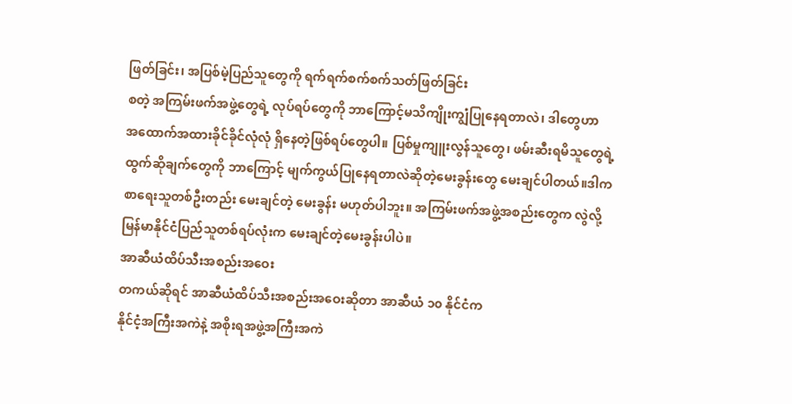ဖြတ်ခြင်း၊ အပြစ်မဲ့ပြည်သူတွေကို ရက်ရက်စက်စက်သတ်ဖြတ်ခြင်း
စတဲ့ အကြမ်းဖက်အဖွဲ့တွေရဲ့ လုပ်ရပ်တွေကို ဘာကြောင့်မသိကျိုးကျွံပြုနေရတာလဲ၊ ဒါတွေဟာ
အထောက်အထားခိုင်ခိုင်လုံလုံ ရှိနေတဲ့ဖြစ်ရပ်တွေပါ။ ပြစ်မှုကျူးလွန်သူတွေ၊ ဖမ်းဆီးရမိသူတွေရဲ့
ထွက်ဆိုချက်တွေကို ဘာကြောင့် မျက်ကွယ်ပြုနေရတာလဲဆိုတဲ့မေးခွန်းတွေ မေးချင်ပါတယ်။ဒါက
စာရေးသူတစ်ဦးတည်း မေးချင်တဲ့ မေးခွန်း မဟုတ်ပါဘူး။ အကြမ်းဖက်အဖွဲ့အစည်းတွေက လွဲလို့
မြန်မာနိုင်ငံပြည်သူတစ်ရပ်လုံးက မေးချင်တဲ့မေးခွန်းပါပဲ။
အာဆီယံထိပ်သီးအစည်းအဝေး
တကယ်ဆိုရင် အာဆီယံထိပ်သီးအစည်းအဝေးဆိုတာ အာဆီယံ ၁၀ နိုင်ငံက
နိုင်ငံ့အကြီးအကဲနဲ့ အစိုးရအဖွဲ့အကြီးအကဲ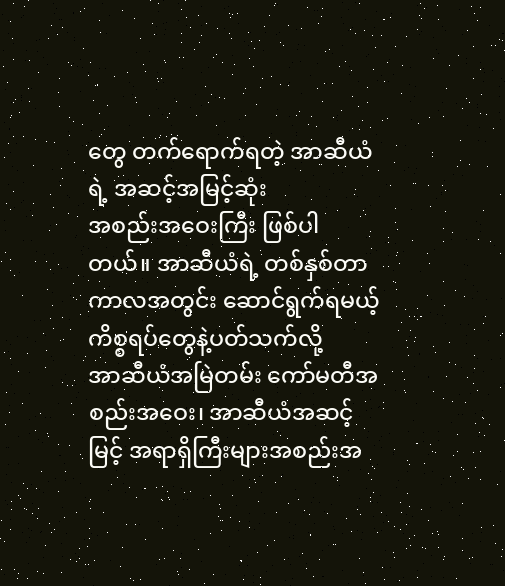တွေ တက်ရောက်ရတဲ့ အာဆီယံရဲ့ အဆင့်အမြင့်ဆုံး
အစည်းအဝေးကြီး ဖြစ်ပါတယ်။ အာဆီယံရဲ့ တစ်နှစ်တာကာလအတွင်း ဆောင်ရွက်ရမယ့် ကိစ္စရပ်တွေနဲ့ပတ်သက်လို့
အာဆီယံအမြဲတမ်း ကော်မတီအစည်းအဝေး၊ အာဆီယံအဆင့်မြင့် အရာရှိကြီးများအစည်းအ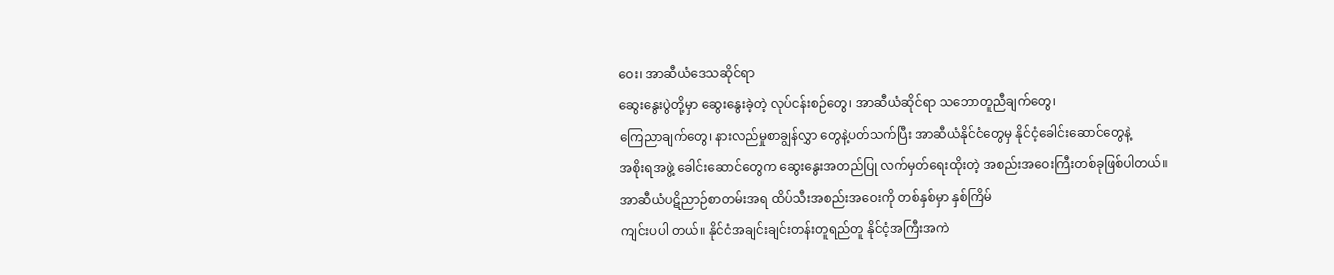ဝေး၊ အာဆီယံဒေသဆိုင်ရာ
ဆွေးနွေးပွဲတို့မှာ ဆွေးနွေးခဲ့တဲ့ လုပ်ငန်းစဉ်တွေ၊ အာဆီယံဆိုင်ရာ သဘောတူညီချက်တွေ၊
ကြေညာချက်တွေ၊ နားလည်မှုစာချွန်လွှာ တွေနဲ့ပတ်သက်ပြီး အာဆီယံနိုင်ငံတွေမှ နိုင်ငံ့ခေါင်းဆောင်တွေနဲ့
အစိုးရအဖွဲ့ ခေါင်းဆောင်တွေက ဆွေးနွေးအတည်ပြု လက်မှတ်ရေးထိုးတဲ့ အစည်းအဝေးကြီးတစ်ခုဖြစ်ပါတယ်။
အာဆီယံပဋိညာဉ်စာတမ်းအရ ထိပ်သီးအစည်းအဝေးကို တစ်နှစ်မှာ နှစ်ကြိမ်
ကျင်းပပါ တယ်။ နိုင်ငံအချင်းချင်းတန်းတူရည်တူ နိုင်ငံ့အကြီးအကဲ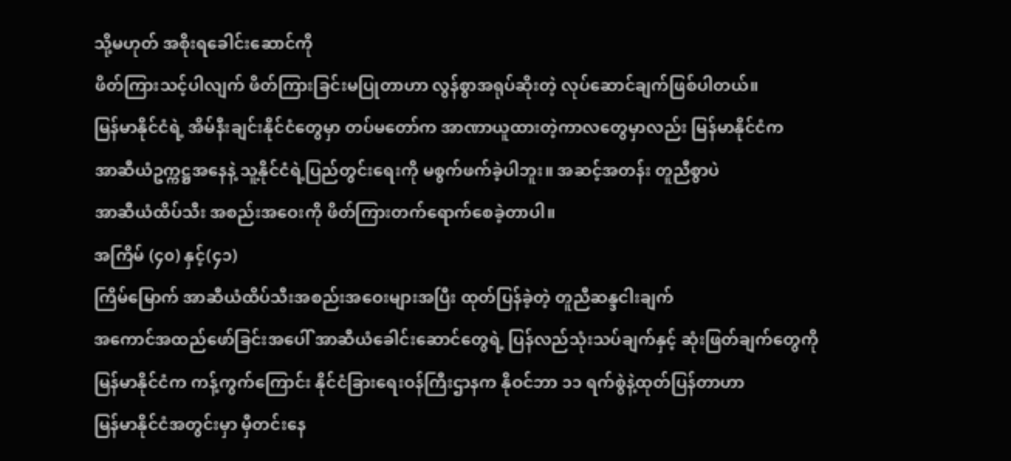သို့မဟုတ် အစိုးရခေါင်းဆောင်ကို
ဖိတ်ကြားသင့်ပါလျက် ဖိတ်ကြားခြင်းမပြုတာဟာ လွန်စွာအရုပ်ဆိုးတဲ့ လုပ်ဆောင်ချက်ဖြစ်ပါတယ်။
မြန်မာနိုင်ငံရဲ့ အိမ်နီးချင်းနိုင်ငံတွေမှာ တပ်မတော်က အာဏာယူထားတဲ့ကာလတွေမှာလည်း မြန်မာနိုင်ငံက
အာဆီယံဥက္ကဋ္ဌအနေနဲ့ သူ့နိုင်ငံရဲ့ပြည်တွင်းရေးကို မစွက်ဖက်ခဲ့ပါဘူး။ အဆင့်အတန်း တူညီစွာပဲ
အာဆီယံထိပ်သီး အစည်းအဝေးကို ဖိတ်ကြားတက်ရောက်စေခဲ့တာပါ။
အကြိမ် (၄၀) နှင့်(၄၁)
ကြိမ်မြောက် အာဆီယံထိပ်သီးအစည်းအဝေးများအပြီး ထုတ်ပြန်ခဲ့တဲ့ တူညီဆန္ဒငါးချက်
အကောင်အထည်ဖော်ခြင်းအပေါ် အာဆီယံခေါင်းဆောင်တွေရဲ့ ပြန်လည်သုံးသပ်ချက်နှင့် ဆုံးဖြတ်ချက်တွေကို
မြန်မာနိုင်ငံက ကန့်ကွက်ကြောင်း နိုင်ငံခြားရေးဝန်ကြီးဌာနက နိုဝင်ဘာ ၁၁ ရက်စွဲနဲ့ထုတ်ပြန်တာဟာ
မြန်မာနိုင်ငံအတွင်းမှာ မှီတင်းနေ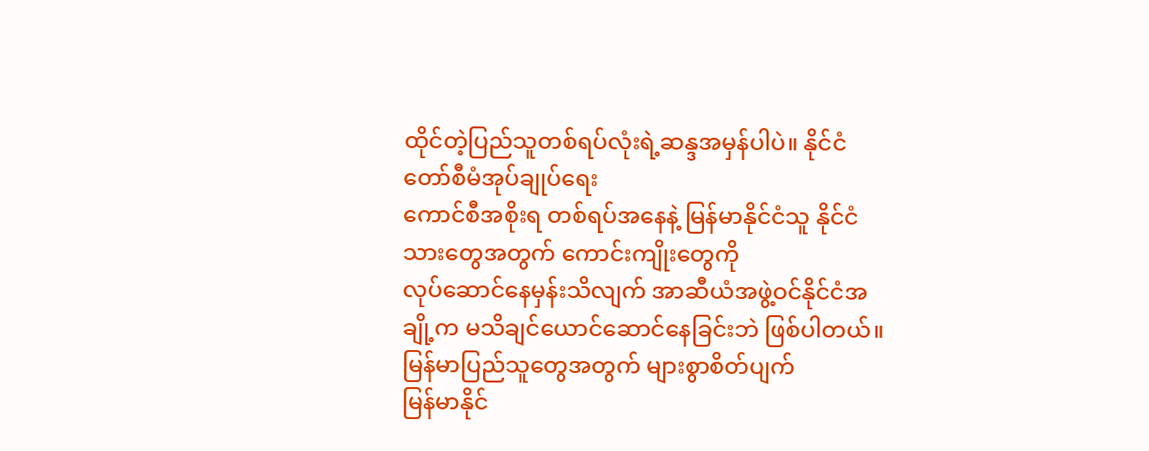ထိုင်တဲ့ပြည်သူတစ်ရပ်လုံးရဲ့ဆန္ဒအမှန်ပါပဲ။ နိုင်ငံတော်စီမံအုပ်ချုပ်ရေး
ကောင်စီအစိုးရ တစ်ရပ်အနေနဲ့ မြန်မာနိုင်ငံသူ နိုင်ငံသားတွေအတွက် ကောင်းကျိုးတွေကို
လုပ်ဆောင်နေမှန်းသိလျက် အာဆီယံအဖွဲ့ဝင်နိုင်ငံအချို့က မသိချင်ယောင်ဆောင်နေခြင်းဘဲ ဖြစ်ပါတယ်။
မြန်မာပြည်သူတွေအတွက် များစွာစိတ်ပျက်
မြန်မာနိုင်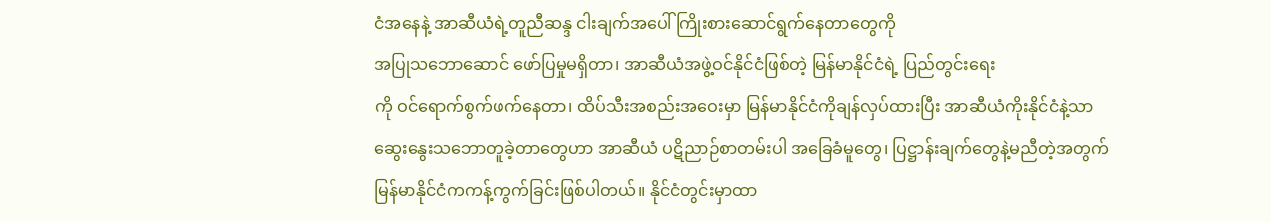ငံအနေနဲ့ အာဆီယံရဲ့တူညီဆန္ဒ ငါးချက်အပေါ် ကြိုးစားဆောင်ရွက်နေတာတွေကို
အပြုသဘောဆောင် ဖော်ပြမှုမရှိတာ၊ အာဆီယံအဖွဲ့ဝင်နိုင်ငံဖြစ်တဲ့ မြန်မာနိုင်ငံရဲ့ ပြည်တွင်းရေး
ကို ဝင်ရောက်စွက်ဖက်နေတာ၊ ထိပ်သီးအစည်းအဝေးမှာ မြန်မာနိုင်ငံကိုချန်လှပ်ထားပြီး အာဆီယံကိုးနိုင်ငံနဲ့သာ
ဆွေးနွေးသဘောတူခဲ့တာတွေဟာ အာဆီယံ ပဋိညာဉ်စာတမ်းပါ အခြေခံမူတွေ၊ ပြဋ္ဌာန်းချက်တွေနဲ့မညီတဲ့အတွက်
မြန်မာနိုင်ငံကကန့်ကွက်ခြင်းဖြစ်ပါတယ်။ နိုင်ငံတွင်းမှာထာ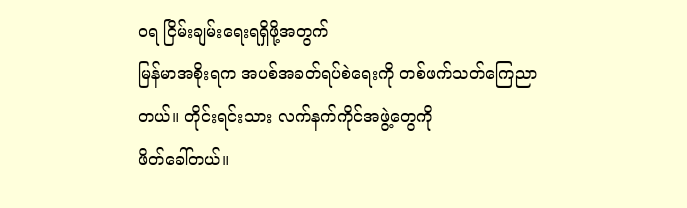ဝရ ငြိမ်းချမ်းရေးရရှိဖို့အတွက်
မြန်မာအစိုးရက အပစ်အခတ်ရပ်စဲရေးကို တစ်ဖက်သတ်ကြေညာတယ်။ တိုင်းရင်းသား လက်နက်ကိုင်အဖွဲ့တွေကို
ဖိတ်ခေါ်တယ်။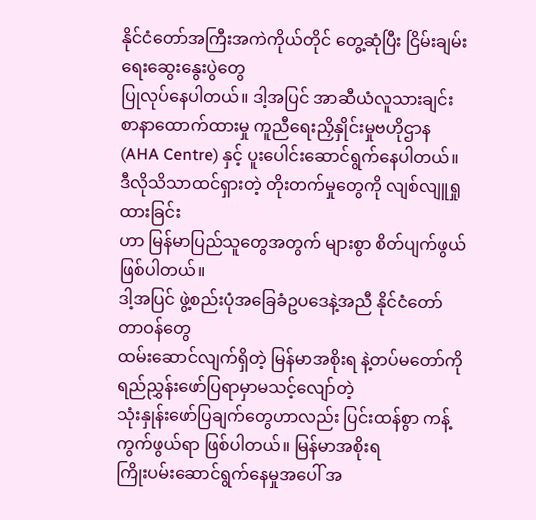နိုင်ငံတော်အကြီးအကဲကိုယ်တိုင် တွေ့ဆုံပြီး ငြိမ်းချမ်းရေးဆွေးနွေးပွဲတွေ
ပြုလုပ်နေပါတယ်။ ဒါ့အပြင် အာဆီယံလူသားချင်း စာနာထောက်ထားမှု ကူညီရေးညှိနှိုင်းမှုဗဟိုဌာန
(AHA Centre) နှင့် ပူးပေါင်းဆောင်ရွက်နေပါတယ်။ ဒီလိုသိသာထင်ရှားတဲ့ တိုးတက်မှုတွေကို လျစ်လျူရှုထားခြင်း
ဟာ မြန်မာပြည်သူတွေအတွက် များစွာ စိတ်ပျက်ဖွယ်ဖြစ်ပါတယ်။
ဒါ့အပြင် ဖွဲ့စည်းပုံအခြေခံဥပဒေနဲ့အညီ နိုင်ငံတော်တာဝန်တွေ
ထမ်းဆောင်လျက်ရှိတဲ့ မြန်မာအစိုးရ နဲ့တပ်မတော်ကို ရည်ညွှန်းဖော်ပြရာမှာမသင့်လျော်တဲ့
သုံးနှုန်းဖော်ပြချက်တွေဟာလည်း ပြင်းထန်စွာ ကန့်ကွက်ဖွယ်ရာ ဖြစ်ပါတယ်။ မြန်မာအစိုးရ
ကြိုးပမ်းဆောင်ရွက်နေမှုအပေါ် အ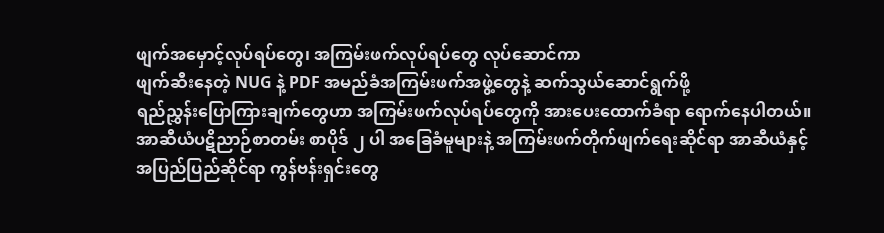ဖျက်အမှောင့်လုပ်ရပ်တွေ၊ အကြမ်းဖက်လုပ်ရပ်တွေ လုပ်ဆောင်ကာ
ဖျက်ဆီးနေတဲ့ NUG နဲ့ PDF အမည်ခံအကြမ်းဖက်အဖွဲ့တွေနဲ့ ဆက်သွယ်ဆောင်ရွက်ဖို့
ရည်ညွှန်းပြောကြားချက်တွေဟာ အကြမ်းဖက်လုပ်ရပ်တွေကို အားပေးထောက်ခံရာ ရောက်နေပါတယ်။
အာဆီယံပဋိညာဉ်စာတမ်း စာပိုဒ် ၂ ပါ အခြေခံမူများနဲ့ အကြမ်းဖက်တိုက်ဖျက်ရေးဆိုင်ရာ အာဆီယံနှင့်
အပြည်ပြည်ဆိုင်ရာ ကွန်ဗန်းရှင်းတွေ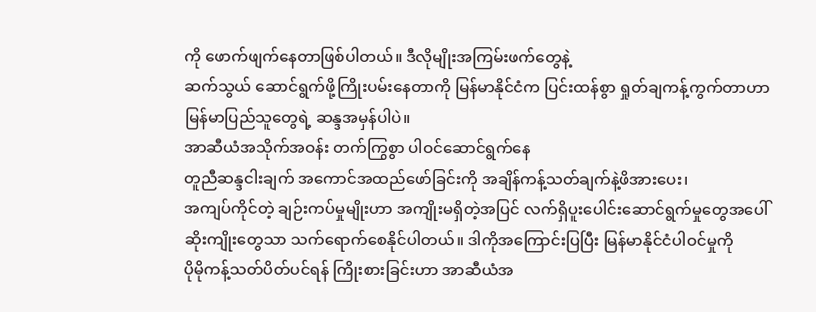ကို ဖောက်ဖျက်နေတာဖြစ်ပါတယ်။ ဒီလိုမျိုးအကြမ်းဖက်တွေနဲ့
ဆက်သွယ် ဆောင်ရွက်ဖို့ကြိုးပမ်းနေတာကို မြန်မာနိုင်ငံက ပြင်းထန်စွာ ရှုတ်ချကန့်ကွက်တာဟာ
မြန်မာပြည်သူတွေရဲ့ ဆန္ဒအမှန်ပါပဲ။
အာဆီယံအသိုက်အဝန်း တက်ကြွစွာ ပါဝင်ဆောင်ရွက်နေ
တူညီဆန္ဒငါးချက် အကောင်အထည်ဖော်ခြင်းကို အချိန်ကန့်သတ်ချက်နဲ့ဖိအားပေး၊
အကျပ်ကိုင်တဲ့ ချဉ်းကပ်မှုမျိုးဟာ အကျိုးမရှိတဲ့အပြင် လက်ရှိပူးပေါင်းဆောင်ရွက်မှုတွေအပေါ်
ဆိုးကျိုးတွေသာ သက်ရောက်စေနိုင်ပါတယ်။ ဒါကိုအကြောင်းပြပြီး မြန်မာနိုင်ငံပါဝင်မှုကို
ပိုမိုကန့်သတ်ပိတ်ပင်ရန် ကြိုးစားခြင်းဟာ အာဆီယံအ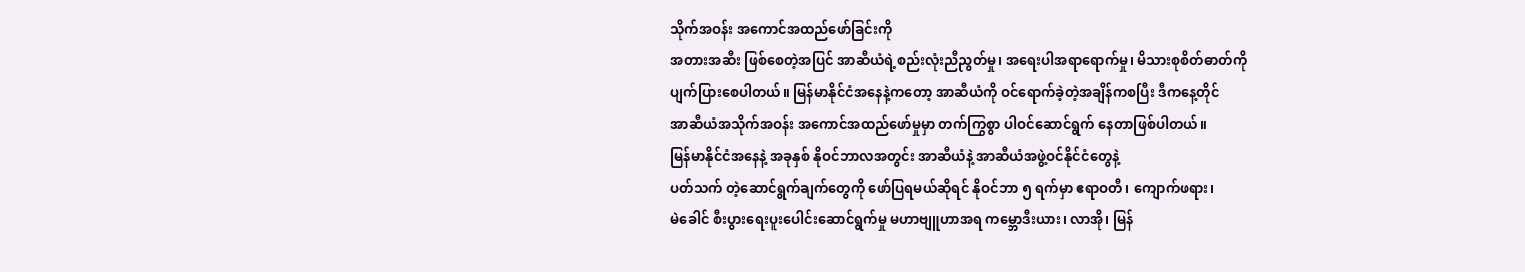သိုက်အဝန်း အကောင်အထည်ဖော်ခြင်းကို
အတားအဆီး ဖြစ်စေတဲ့အပြင် အာဆီယံရဲ့စည်းလုံးညီညွတ်မှု၊ အရေးပါအရာရောက်မှု၊ မိသားစုစိတ်ဓာတ်ကို
ပျက်ပြားစေပါတယ်။ မြန်မာနိုင်ငံအနေနဲ့ကတော့ အာဆီယံကို ဝင်ရောက်ခဲ့တဲ့အချိန်ကစပြီး ဒီကနေ့တိုင်
အာဆီယံအသိုက်အဝန်း အကောင်အထည်ဖော်မှုမှာ တက်ကြွစွာ ပါဝင်ဆောင်ရွက် နေတာဖြစ်ပါတယ်။
မြန်မာနိုင်ငံအနေနဲ့ အခုနှစ် နိုဝင်ဘာလအတွင်း အာဆီယံနဲ့ အာဆီယံအဖွဲ့ဝင်နိုင်ငံတွေနဲ့
ပတ်သက် တဲ့ဆောင်ရွက်ချက်တွေကို ဖော်ပြရမယ်ဆိုရင် နိုဝင်ဘာ ၅ ရက်မှာ ဧရာဝတီ၊ ကျောက်ဖရား၊
မဲခေါင် စီးပွားရေးပူးပေါင်းဆောင်ရွက်မှု မဟာဗျူဟာအရ ကမ္ဘောဒီးယား၊ လာအို၊ မြန်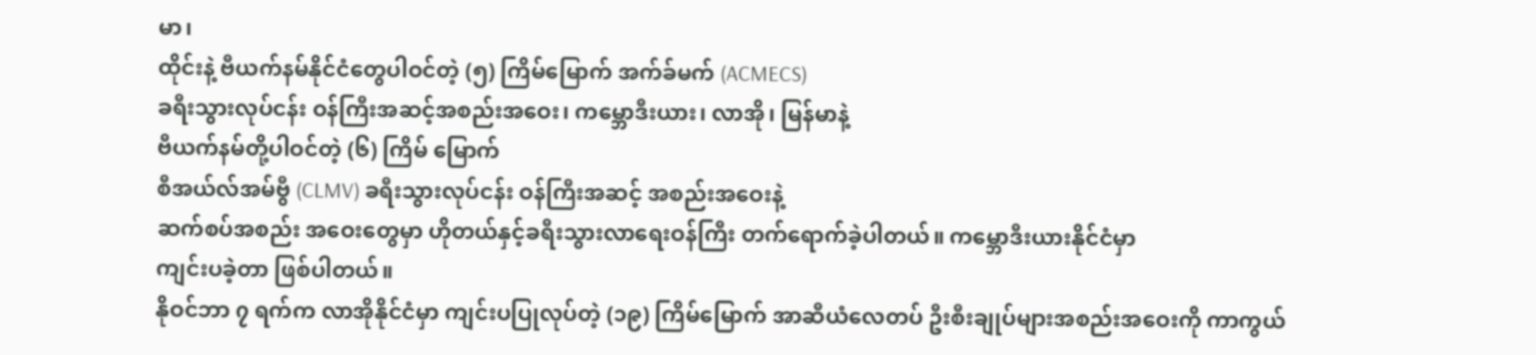မာ၊
ထိုင်းနဲ့ ဗီယက်နမ်နိုင်ငံတွေပါဝင်တဲ့ (၅) ကြိမ်မြောက် အက်ခ်မက် (ACMECS)
ခရီးသွားလုပ်ငန်း ဝန်ကြီးအဆင့်အစည်းအဝေး၊ ကမ္ဘောဒီးယား၊ လာအို၊ မြန်မာနဲ့
ဗီယက်နမ်တို့ပါဝင်တဲ့ (၆) ကြိမ် မြောက်
စီအယ်လ်အမ်ဗွီ (CLMV) ခရီးသွားလုပ်ငန်း ဝန်ကြီးအဆင့် အစည်းအဝေးနဲ့
ဆက်စပ်အစည်း အဝေးတွေမှာ ဟိုတယ်နှင့်ခရီးသွားလာရေးဝန်ကြီး တက်ရောက်ခဲ့ပါတယ်။ ကမ္ဘောဒီးယားနိုင်ငံမှာ
ကျင်းပခဲ့တာ ဖြစ်ပါတယ်။
နိုဝင်ဘာ ၇ ရက်က လာအိုနိုင်ငံမှာ ကျင်းပပြုလုပ်တဲ့ (၁၉) ကြိမ်မြောက် အာဆီယံလေတပ် ဦးစီးချုပ်များအစည်းအဝေးကို ကာကွယ်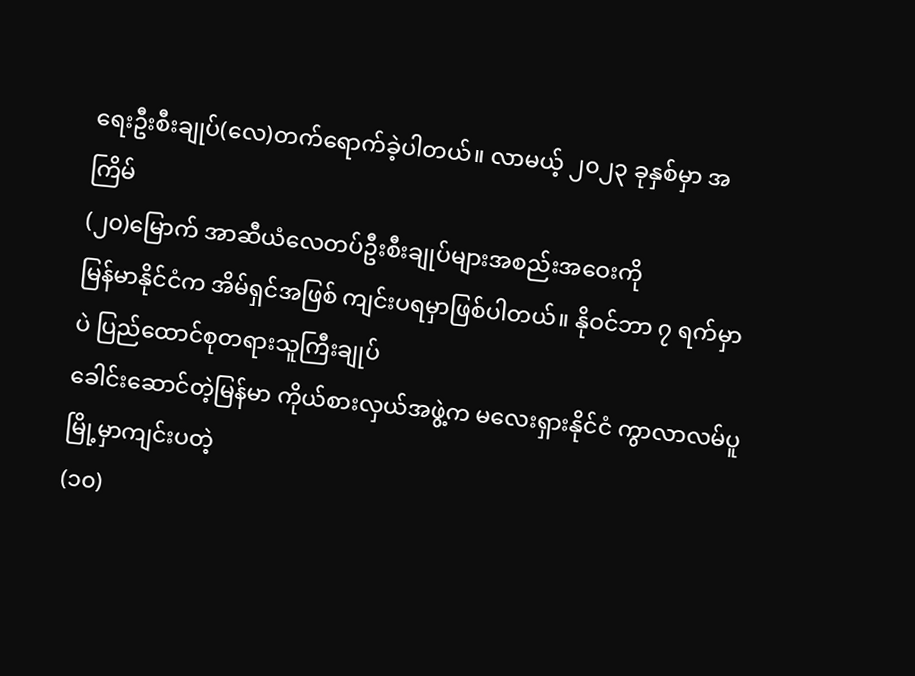ရေးဦးစီးချုပ်(လေ)တက်ရောက်ခဲ့ပါတယ်။ လာမယ့် ၂၀၂၃ ခုနှစ်မှာ အကြိမ်
(၂၀)မြောက် အာဆီယံလေတပ်ဦးစီးချုပ်များအစည်းအဝေးကို
မြန်မာနိုင်ငံက အိမ်ရှင်အဖြစ် ကျင်းပရမှာဖြစ်ပါတယ်။ နိုဝင်ဘာ ၇ ရက်မှာပဲ ပြည်ထောင်စုတရားသူကြီးချုပ်
ခေါင်းဆောင်တဲ့မြန်မာ ကိုယ်စားလှယ်အဖွဲ့က မလေးရှားနိုင်ငံ ကွာလာလမ်ပူမြို့မှာကျင်းပတဲ့
(၁၀)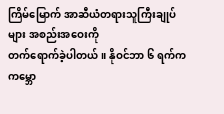ကြိမ်မြောက် အာဆီယံတရားသူကြီးချုပ်များ အစည်းအဝေးကို
တက်ရောက်ခဲ့ပါတယ်။ နိုဝင်ဘာ ၆ ရက်က ကမ္ဘော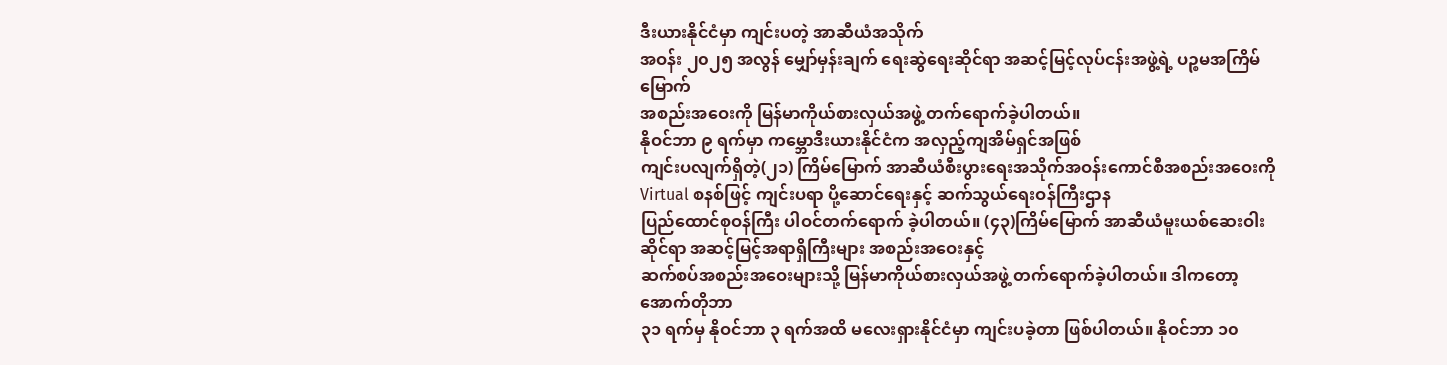ဒီးယားနိုင်ငံမှာ ကျင်းပတဲ့ အာဆီယံအသိုက်
အဝန်း ၂၀၂၅ အလွန် မျှော်မှန်းချက် ရေးဆွဲရေးဆိုင်ရာ အဆင့်မြင့်လုပ်ငန်းအဖွဲ့ရဲ့ ပဉ္စမအကြိမ်မြောက်
အစည်းအဝေးကို မြန်မာကိုယ်စားလှယ်အဖွဲ့ တက်ရောက်ခဲ့ပါတယ်။
နိုဝင်ဘာ ၉ ရက်မှာ ကမ္ဘောဒီးယားနိုင်ငံက အလှည့်ကျအိမ်ရှင်အဖြစ်
ကျင်းပလျက်ရှိတဲ့(၂၁) ကြိမ်မြောက် အာဆီယံစီးပွားရေးအသိုက်အဝန်းကောင်စီအစည်းအဝေးကို
Virtual စနစ်ဖြင့် ကျင်းပရာ ပို့ဆောင်ရေးနှင့် ဆက်သွယ်ရေးဝန်ကြီးဌာန
ပြည်ထောင်စုဝန်ကြီး ပါဝင်တက်ရောက် ခဲ့ပါတယ်။ (၄၃)ကြိမ်မြောက် အာဆီယံမူးယစ်ဆေးဝါးဆိုင်ရာ အဆင့်မြင့်အရာရှိကြီးများ အစည်းအဝေးနှင့်
ဆက်စပ်အစည်းအဝေးများသို့ မြန်မာကိုယ်စားလှယ်အဖွဲ့ တက်ရောက်ခဲ့ပါတယ်။ ဒါကတော့ အောက်တိုဘာ
၃၁ ရက်မှ နိုဝင်ဘာ ၃ ရက်အထိ မလေးရှားနိုင်ငံမှာ ကျင်းပခဲ့တာ ဖြစ်ပါတယ်။ နိုဝင်ဘာ ၁၀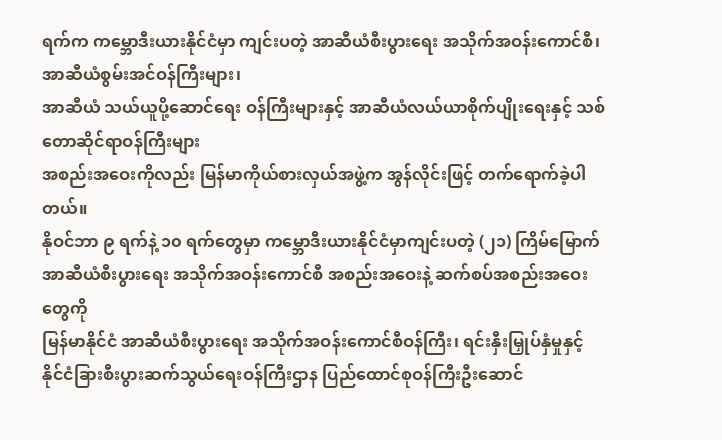ရက်က ကမ္ဘောဒီးယားနိုင်ငံမှာ ကျင်းပတဲ့ အာဆီယံစီးပွားရေး အသိုက်အဝန်းကောင်စီ၊ အာဆီယံစွမ်းအင်ဝန်ကြီးများ၊
အာဆီယံ သယ်ယူပို့ဆောင်ရေး ဝန်ကြီးများနှင့် အာဆီယံလယ်ယာစိုက်ပျိုးရေးနှင့် သစ်တောဆိုင်ရာဝန်ကြီးများ
အစည်းအဝေးကိုလည်း မြန်မာကိုယ်စားလှယ်အဖွဲ့က အွန်လိုင်းဖြင့် တက်ရောက်ခဲ့ပါတယ်။
နိုဝင်ဘာ ၉ ရက်နဲ့ ၁၀ ရက်တွေမှာ ကမ္ဘောဒီးယားနိုင်ငံမှာကျင်းပတဲ့ (၂၁) ကြိမ်မြောက် အာဆီယံစီးပွားရေး အသိုက်အဝန်းကောင်စီ အစည်းအဝေးနဲ့ ဆက်စပ်အစည်းအဝေးတွေကို
မြန်မာနိုင်ငံ အာဆီယံစီးပွားရေး အသိုက်အဝန်းကောင်စီဝန်ကြီး၊ ရင်းနှီးမြှုပ်နှံမှုနှင့်
နိုင်ငံခြားစီးပွားဆက်သွယ်ရေးဝန်ကြီးဌာန ပြည်ထောင်စုဝန်ကြီးဦးဆောင်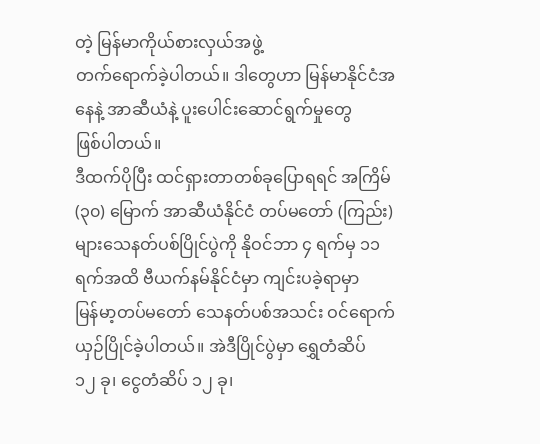တဲ့ မြန်မာကိုယ်စားလှယ်အဖွဲ့
တက်ရောက်ခဲ့ပါတယ်။ ဒါတွေဟာ မြန်မာနိုင်ငံအနေနဲ့ အာဆီယံနဲ့ ပူးပေါင်းဆောင်ရွက်မှုတွေ
ဖြစ်ပါတယ်။
ဒီထက်ပိုပြီး ထင်ရှားတာတစ်ခုပြောရရင် အကြိမ် (၃၀) မြောက် အာဆီယံနိုင်ငံ တပ်မတော် (ကြည်း)များသေနတ်ပစ်ပြိုင်ပွဲကို နိုဝင်ဘာ ၄ ရက်မှ ၁၁ ရက်အထိ ဗီယက်နမ်နိုင်ငံမှာ ကျင်းပခဲ့ရာမှာ
မြန်မာ့တပ်မတော် သေနတ်ပစ်အသင်း ဝင်ရောက်ယှဉ်ပြိုင်ခဲ့ပါတယ်။ အဲဒီပြိုင်ပွဲမှာ ရွှေတံဆိပ်
၁၂ ခု၊ ငွေတံဆိပ် ၁၂ ခု၊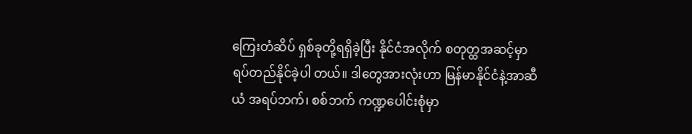ကြေးတံဆိပ် ရှစ်ခုတို့ရရှိခဲ့ပြီး နိုင်ငံအလိုက် စတုတ္ထအဆင့်မှာ
ရပ်တည်နိုင်ခဲ့ပါ တယ်။ ဒါတွေအားလုံးဟာ မြန်မာနိုင်ငံနဲ့အာဆီယံ အရပ်ဘက်၊ စစ်ဘက် ကဏ္ဍပေါင်းစုံမှာ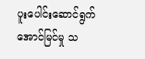ပူးပေါင်းဆောင်ရွက်အောင်မြင်မှု သ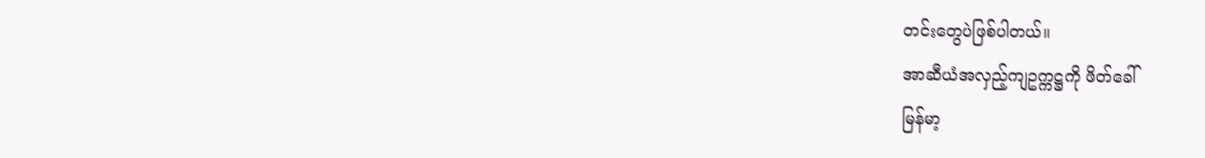တင်းတွေပဲဖြစ်ပါတယ်။
အာဆီယံအလှည့်ကျဥက္ကဋ္ဌကို ဖိတ်ခေါ်
မြန်မာ့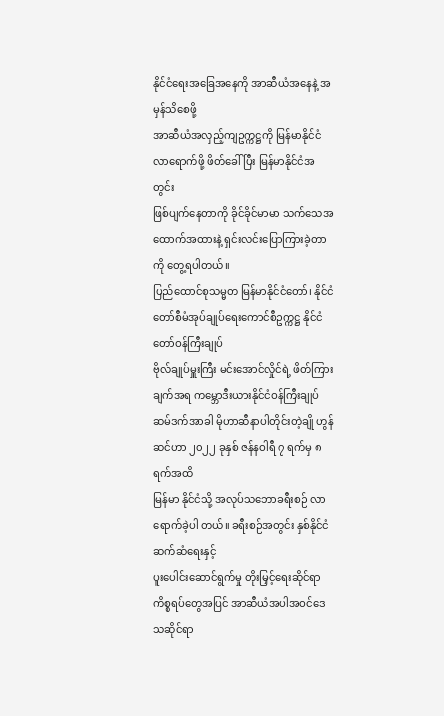နိုင်ငံရေးအခြေအနေကို အာဆီယံအနေနဲ့ အမှန်သိစေဖို့
အာဆီယံအလှည့်ကျဥက္ကဋ္ဌကို မြန်မာနိုင်ငံလာရောက်ဖို့ ဖိတ်ခေါ်ပြီး မြန်မာနိုင်ငံအတွင်း
ဖြစ်ပျက်နေတာကို ခိုင်ခိုင်မာမာ သက်သေအထောက်အထားနဲ့ ရှင်းလင်းပြောကြားခဲ့တာကို တွေ့ရပါတယ်။
ပြည်ထောင်စုသမ္မတ မြန်မာနိုင်ငံတော်၊ နိုင်ငံတော်စီမံအုပ်ချုပ်ရေးကောင်စီဥက္ကဋ္ဌ နိုင်ငံတော်ဝန်ကြီးချုပ်
ဗိုလ်ချုပ်မှူးကြီး မင်းအောင်လှိုင်ရဲ့ ဖိတ်ကြားချက်အရ ကမ္ဘောဒီးယားနိုင်ငံဝန်ကြီးချုပ်
ဆမ်ဒက်အာခါ မိုဟာဆီနာပါတိုင်းတဲ့ချို ဟွန်ဆင်ဟာ ၂၀၂၂ ခုနှစ် ဇန်နဝါရီ ၇ ရက်မှ ၈ ရက်အထိ
မြန်မာ နိုင်ငံသို့ အလုပ်သဘောခရီးစဉ် လာရောက်ခဲ့ပါ တယ်။ ခရီးစဉ်အတွင်း နှစ်နိုင်ငံဆက်ဆံရေးနှင့်
ပူးပေါင်းဆောင်ရွက်မှု တိုးမြှင့်ရေးဆိုင်ရာ ကိစ္စရပ်တွေအပြင် အာဆီယံအပါအဝင်ဒေသဆိုင်ရာ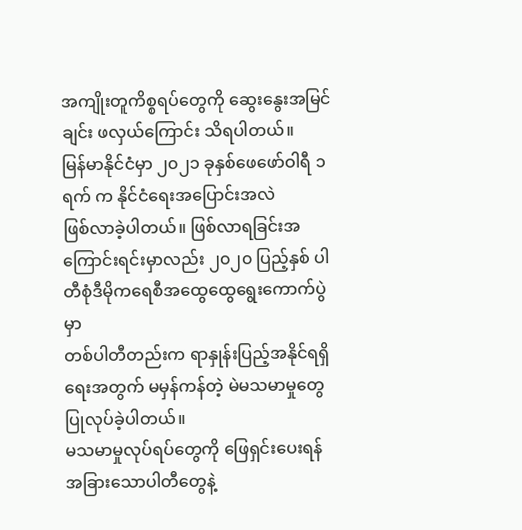အကျိုးတူကိစ္စရပ်တွေကို ဆွေးနွေးအမြင်ချင်း ဖလှယ်ကြောင်း သိရပါတယ်။
မြန်မာနိုင်ငံမှာ ၂၀၂၁ ခုနှစ်ဖေဖော်ဝါရီ ၁ ရက် က နိုင်ငံရေးအပြောင်းအလဲ
ဖြစ်လာခဲ့ပါတယ်။ ဖြစ်လာရခြင်းအကြောင်းရင်းမှာလည်း ၂၀၂၀ ပြည့်နှစ် ပါတီစုံဒီမိုကရေစီအထွေထွေရွေးကောက်ပွဲမှာ
တစ်ပါတီတည်းက ရာနှုန်းပြည့်အနိုင်ရရှိရေးအတွက် မမှန်ကန်တဲ့ မဲမသမာမှုတွေ ပြုလုပ်ခဲ့ပါတယ်။
မသမာမှုလုပ်ရပ်တွေကို ဖြေရှင်းပေးရန် အခြားသောပါတီတွေနဲ့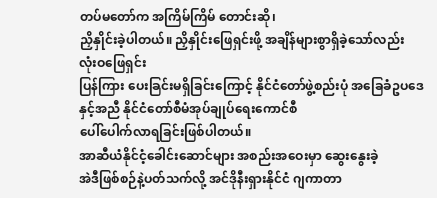တပ်မတော်က အကြိမ်ကြိမ် တောင်းဆို၊
ညှိနှိုင်းခဲ့ပါတယ်။ ညှိနှိုင်းဖြေရှင်းဖို့ အချိန်များစွာရှိခဲ့သော်လည်း လုံးဝဖြေရှင်း
ပြန်ကြား ပေးခြင်းမရှိခြင်းကြောင့် နိုင်ငံတော်ဖွဲ့စည်းပုံ အခြေခံဥပဒေနှင့်အညီ နိုင်ငံတော်စီမံအုပ်ချုပ်ရေးကောင်စီ
ပေါ်ပေါက်လာရခြင်းဖြစ်ပါတယ်။
အာဆီယံနိုင်ငံ့ခေါင်းဆောင်များ အစည်းအဝေးမှာ ဆွေးနွေးခဲ့
အဲဒီဖြစ်စဉ်နဲ့ပတ်သက်လို့ အင်ဒိုနီးရှားနိုင်ငံ ဂျကာတာ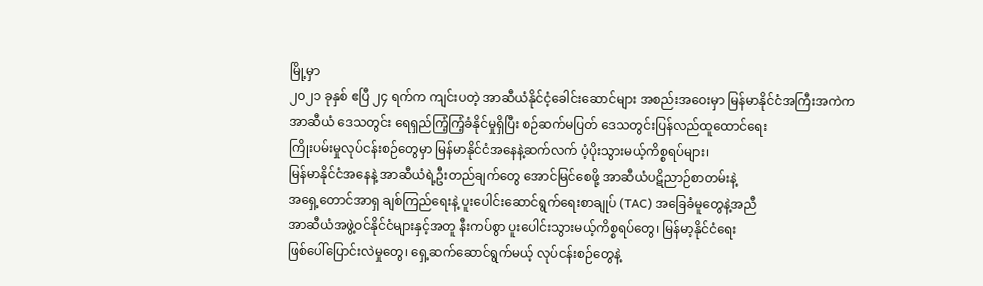မြို့မှာ
၂၀၂၁ ခုနှစ် ဧပြီ ၂၄ ရက်က ကျင်းပတဲ့ အာဆီယံနိုင်ငံ့ခေါင်းဆောင်များ အစည်းအဝေးမှာ မြန်မာနိုင်ငံအကြီးအကဲက
အာဆီယံ ဒေသတွင်း ရေရှည်ကြံ့ကြံ့ခံနိုင်မှုရှိပြီး စဉ်ဆက်မပြတ် ဒေသတွင်းပြန်လည်ထူထောင်ရေး
ကြိုးပမ်းမှုလုပ်ငန်းစဉ်တွေမှာ မြန်မာနိုင်ငံအနေနဲ့ဆက်လက် ပံ့ပိုးသွားမယ့်ကိစ္စရပ်များ၊
မြန်မာနိုင်ငံအနေနဲ့ အာဆီယံရဲ့ဦးတည်ချက်တွေ အောင်မြင်စေဖို့ အာဆီယံပဋိညာဉ်စာတမ်းနဲ့
အရှေ့တောင်အာရှ ချစ်ကြည်ရေးနဲ့ ပူးပေါင်းဆောင်ရွက်ရေးစာချုပ် (TAC) အခြေခံမူတွေနဲ့အညီ
အာဆီယံအဖွဲ့ဝင်နိုင်ငံများနှင့်အတူ နီးကပ်စွာ ပူးပေါင်းသွားမယ့်ကိစ္စရပ်တွေ၊ မြန်မာ့နိုင်ငံရေး
ဖြစ်ပေါ်ပြောင်းလဲမှုတွေ၊ ရှေ့ဆက်ဆောင်ရွက်မယ့် လုပ်ငန်းစဉ်တွေနဲ့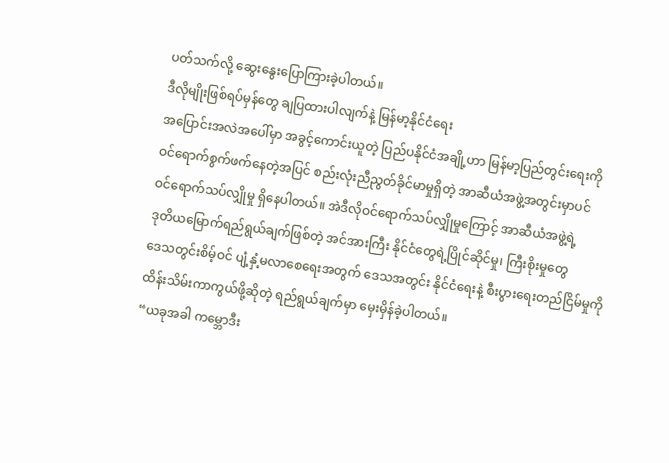ပတ်သက်လို့ ဆွေးနွေးပြောကြားခဲ့ပါတယ်။
ဒီလိုမျိုးဖြစ်ရပ်မှန်တွေ ချပြထားပါလျက်နဲ့ မြန်မာ့နိုင်ငံရေး
အပြောင်းအလဲအပေါ်မှာ အခွင့်ကောင်းယူတဲ့ ပြည်ပနိုင်ငံအချို့ဟာ မြန်မာ့ပြည်တွင်းရေးကို
ဝင်ရောက်စွက်ဖက်နေတဲ့အပြင် စည်းလုံးညီညွတ်ခိုင်မာမှုရှိတဲ့ အာဆီယံအဖွဲ့အတွင်းမှာပင်
ဝင်ရောက်သပ်လျှိုမှု ရှိနေပါတယ်။ အဲဒီလိုဝင်ရောက်သပ်လျှိုမှုကြောင့် အာဆီယံအဖွဲ့ရဲ့
ဒုတိယမြောက်ရည်ရွယ်ချက်ဖြစ်တဲ့ အင်အားကြီး နိုင်ငံတွေရဲ့ပြိုင်ဆိုင်မှု၊ ကြီးစိုးမှုတွေ
ဒေသတွင်းစိမ့်ဝင် ပျံ့နှံ့မလာစေရေးအတွက် ဒေသအတွင်း နိုင်ငံရေးနဲ့ စီးပွားရေးတည်ငြိမ်မှုကို
ထိန်းသိမ်းကာကွယ်ဖို့ဆိုတဲ့ ရည်ရွယ်ချက်မှာ မှေးမှိန်ခဲ့ပါတယ်။
“ယခုအခါ ကမ္ဘောဒီး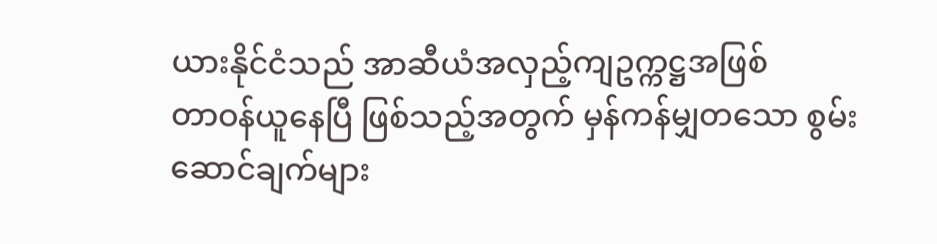ယားနိုင်ငံသည် အာဆီယံအလှည့်ကျဥက္ကဋ္ဌအဖြစ်
တာဝန်ယူနေပြီ ဖြစ်သည့်အတွက် မှန်ကန်မျှတသော စွမ်းဆောင်ချက်များ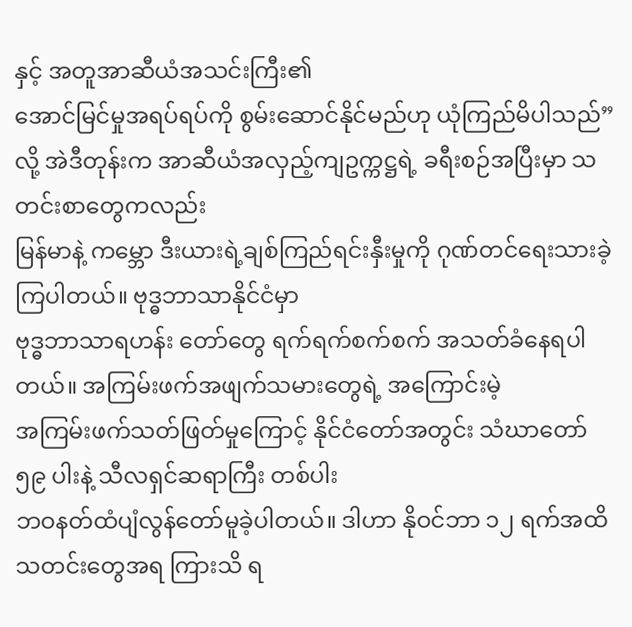နှင့် အတူအာဆီယံအသင်းကြီး၏
အောင်မြင်မှုအရပ်ရပ်ကို စွမ်းဆောင်နိုင်မည်ဟု ယုံကြည်မိပါသည်” လို့ အဲဒီတုန်းက အာဆီယံအလှည့်ကျဥက္ကဋ္ဌရဲ့ ခရီးစဉ်အပြီးမှာ သတင်းစာတွေကလည်း
မြန်မာနဲ့ ကမ္ဘော ဒီးယားရဲ့ချစ်ကြည်ရင်းနှီးမှုကို ဂုဏ်တင်ရေးသားခဲ့ကြပါတယ်။ ဗုဒ္ဓဘာသာနိုင်ငံမှာ
ဗုဒ္ဓဘာသာရဟန်း တော်တွေ ရက်ရက်စက်စက် အသတ်ခံနေရပါတယ်။ အကြမ်းဖက်အဖျက်သမားတွေရဲ့ အကြောင်းမဲ့
အကြမ်းဖက်သတ်ဖြတ်မှုကြောင့် နိုင်ငံတော်အတွင်း သံဃာတော် ၅၉ ပါးနဲ့ သီလရှင်ဆရာကြီး တစ်ပါး
ဘဝနတ်ထံပျံလွန်တော်မူခဲ့ပါတယ်။ ဒါဟာ နိုဝင်ဘာ ၁၂ ရက်အထိ သတင်းတွေအရ ကြားသိ ရ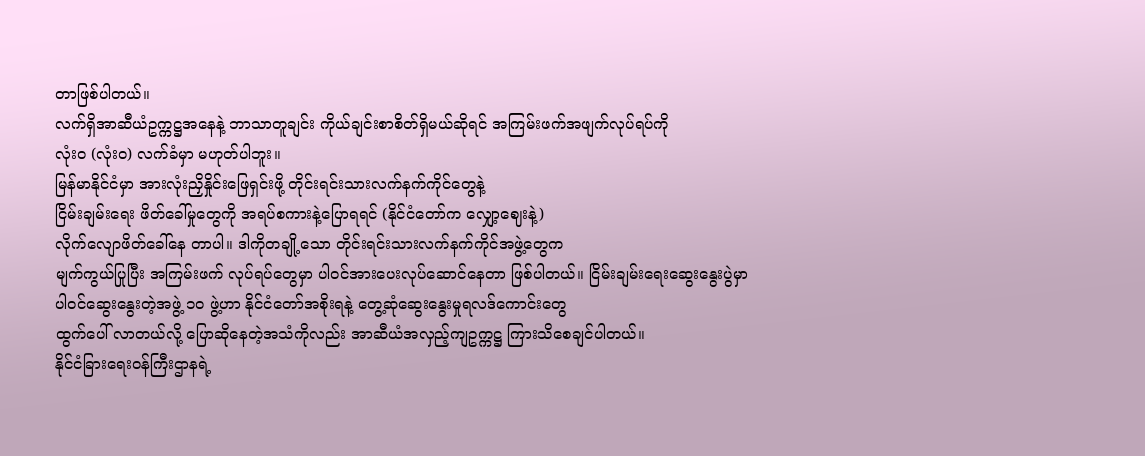တာဖြစ်ပါတယ်။
လက်ရှိအာဆီယံဥက္ကဋ္ဌအနေနဲ့ ဘာသာတူချင်း ကိုယ်ချင်းစာစိတ်ရှိမယ်ဆိုရင် အကြမ်းဖက်အဖျက်လုပ်ရပ်ကို
လုံးဝ (လုံးဝ) လက်ခံမှာ မဟုတ်ပါဘူး။
မြန်မာနိုင်ငံမှာ အားလုံးညှိနှိုင်းဖြေရှင်းဖို့ တိုင်းရင်းသားလက်နက်ကိုင်တွေနဲ့
ငြိမ်းချမ်းရေး ဖိတ်ခေါ်မှုတွေကို အရပ်စကားနဲ့ပြောရရင် (နိုင်ငံတော်က လျှော့ဈေးနဲ့)
လိုက်လျောဖိတ်ခေါ်နေ တာပါ။ ဒါကိုတချို့သော တိုင်းရင်းသားလက်နက်ကိုင်အဖွဲ့တွေက
မျက်ကွယ်ပြုပြီး အကြမ်းဖက် လုပ်ရပ်တွေမှာ ပါဝင်အားပေးလုပ်ဆောင်နေတာ ဖြစ်ပါတယ်။ ငြိမ်းချမ်းရေးဆွေးနွေးပွဲမှာ
ပါဝင်ဆွေးနွေးတဲ့အဖွဲ့ ၁၀ ဖွဲ့ဟာ နိုင်ငံတော်အစိုးရနဲ့ တွေ့ဆုံဆွေးနွေးမှုရလဒ်ကောင်းတွေ
ထွက်ပေါ် လာတယ်လို့ ပြောဆိုနေတဲ့အသံကိုလည်း အာဆီယံအလှည့်ကျဥက္ကဋ္ဌ ကြားသိစေချင်ပါတယ်။
နိုင်ငံခြားရေးဝန်ကြီးဌာနရဲ့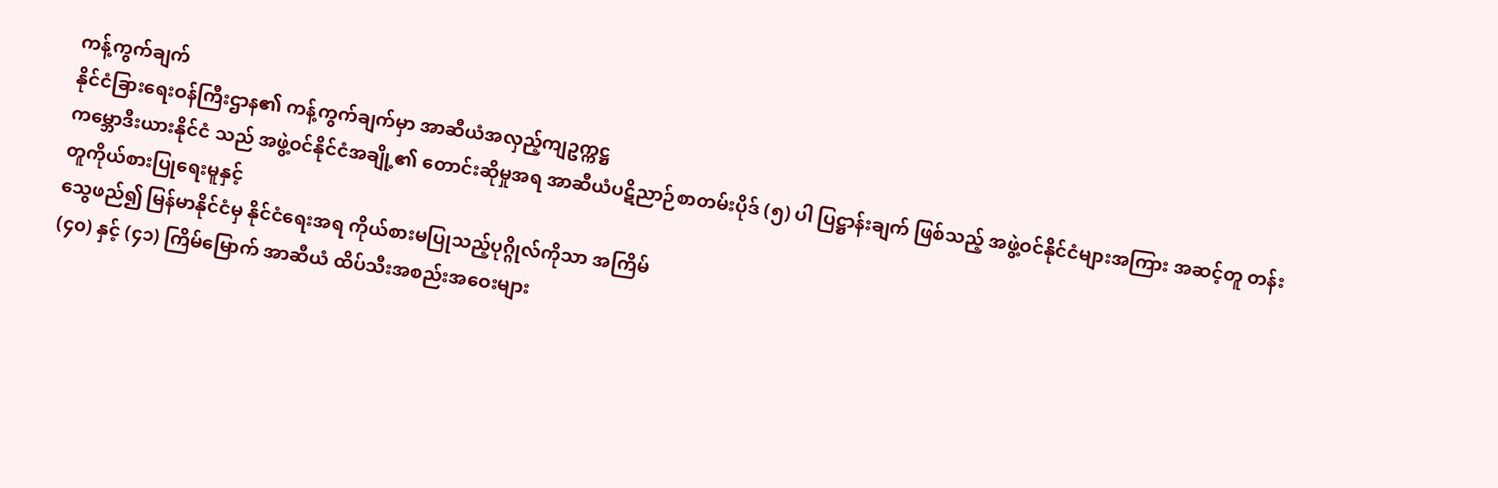ကန့်ကွက်ချက်
နိုင်ငံခြားရေးဝန်ကြီးဌာန၏ ကန့်ကွက်ချက်မှာ အာဆီယံအလှည့်ကျဥက္ကဋ္ဌ
ကမ္ဘောဒီးယားနိုင်ငံ သည် အဖွဲ့ဝင်နိုင်ငံအချို့၏ တောင်းဆိုမှုအရ အာဆီယံပဋိညာဉ်စာတမ်းပိုဒ် (၅) ပါ ပြဋ္ဌာန်းချက် ဖြစ်သည့် အဖွဲ့ဝင်နိုင်ငံများအကြား အဆင့်တူ တန်းတူကိုယ်စားပြုရေးမူနှင့်
သွေဖည်၍ မြန်မာနိုင်ငံမှ နိုင်ငံရေးအရ ကိုယ်စားမပြုသည့်ပုဂ္ဂိုလ်ကိုသာ အကြိမ်
(၄၀) နှင့် (၄၁) ကြိမ်မြောက် အာဆီယံ ထိပ်သီးအစည်းအဝေးများ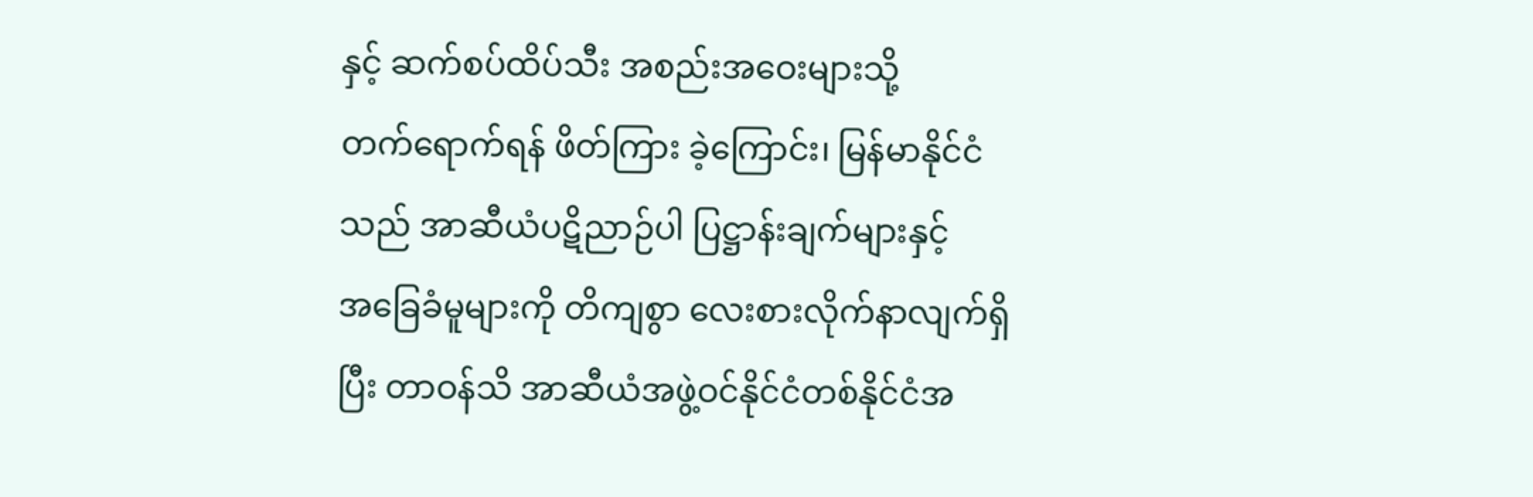နှင့် ဆက်စပ်ထိပ်သီး အစည်းအဝေးများသို့
တက်ရောက်ရန် ဖိတ်ကြား ခဲ့ကြောင်း၊ မြန်မာနိုင်ငံသည် အာဆီယံပဋိညာဉ်ပါ ပြဋ္ဌာန်းချက်များနှင့်
အခြေခံမူများကို တိကျစွာ လေးစားလိုက်နာလျက်ရှိပြီး တာဝန်သိ အာဆီယံအဖွဲ့ဝင်နိုင်ငံတစ်နိုင်ငံအ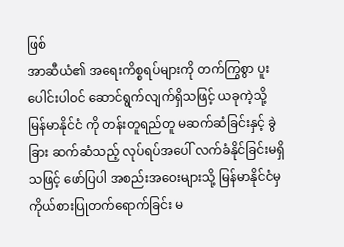ဖြစ်
အာဆီယံ၏ အရေးကိစ္စရပ်များကို တက်ကြွစွာ ပူးပေါင်းပါဝင် ဆောင်ရွက်လျက်ရှိသဖြင့် ယခုကဲ့သို့
မြန်မာနိုင်ငံ ကို တန်းတူရည်တူ မဆက်ဆံခြင်းနှင့် ခွဲခြား ဆက်ဆံသည့် လုပ်ရပ်အပေါ် လက်ခံနိုင်ခြင်းမရှိ
သဖြင့် ဖော်ပြပါ အစည်းအဝေးများသို့ မြန်မာနိုင်ငံမှ ကိုယ်စားပြုတက်ရောက်ခြင်း မ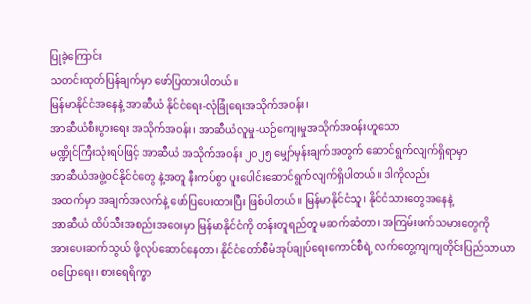ပြုခဲ့ကြောင်း
သတင်းထုတ်ပြန်ချက်မှာ ဖော်ပြထားပါတယ်။
မြန်မာနိုင်ငံအနေနဲ့ အာဆီယံ နိုင်ငံရေး-လုံခြုံရေးအသိုက်အဝန်း၊
အာဆီယံစီးပွားရေး အသိုက်အဝန်း၊ အာဆီယံလူမှု-ယဉ်ကျေးမှုအသိုက်အဝန်းဟူသော
မဏ္ဍိုင်ကြီးသုံးရပ်ဖြင့် အာဆီယံ အသိုက်အဝန်း ၂၀၂၅ မျှော်မှန်းချက်အတွက် ဆောင်ရွက်လျက်ရှိရာမှာ
အာဆီယံအဖွဲ့ဝင်နိုင်ငံတွေ နဲ့အတူ နီးကပ်စွာ ပူးပေါင်းဆောင်ရွက်လျက်ရှိပါတယ်။ ဒါကိုလည်း
အထက်မှာ အချက်အလက်နဲ့ ဖော်ပြပေးထားပြီး ဖြစ်ပါတယ်။ မြန်မာနိုင်ငံသူ၊ နိုင်ငံသားတွေအနေနဲ့
အာဆီယံ ထိပ်သီးအစည်းအဝေးမှာ မြန်မာနိုင်ငံကို တန်းတူရည်တူ မဆက်ဆံတာ၊ အကြမ်းဖက်သမားတွေကို
အားပေးဆက်သွယ် ဖို့လုပ်ဆောင်နေတာ၊ နိုင်ငံတော်စီမံအုပ်ချုပ်ရေးကောင်စီရဲ့ လက်တွေ့ကျကျတိုင်းပြည်သာယာ
ဝပြောရေး၊ စားရေရိက္ခာ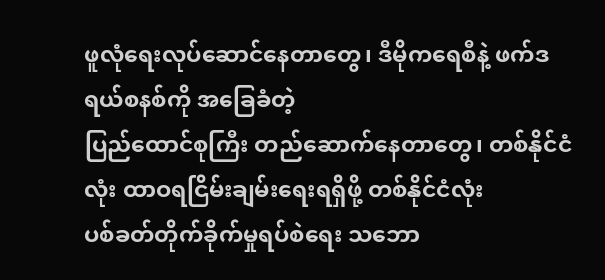ဖူလုံရေးလုပ်ဆောင်နေတာတွေ၊ ဒီမိုကရေစီနဲ့ ဖက်ဒရယ်စနစ်ကို အခြေခံတဲ့
ပြည်ထောင်စုကြီး တည်ဆောက်နေတာတွေ၊ တစ်နိုင်ငံလုံး ထာဝရငြိမ်းချမ်းရေးရရှိဖို့ တစ်နိုင်ငံလုံး
ပစ်ခတ်တိုက်ခိုက်မှုရပ်စဲရေး သဘော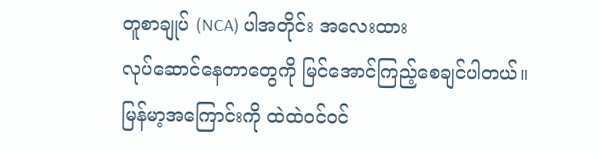တူစာချုပ် (NCA) ပါအတိုင်း အလေးထား
လုပ်ဆောင်နေတာတွေကို မြင်အောင်ကြည့်စေချင်ပါတယ်။
မြန်မာ့အကြောင်းကို ထဲထဲဝင်ဝင်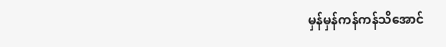မှန်မှန်ကန်ကန်သိအောင်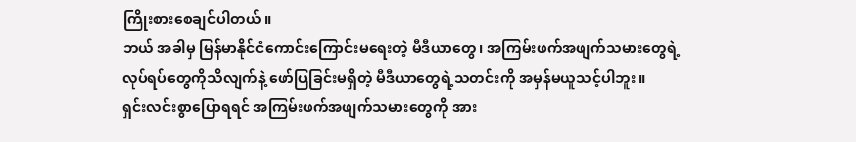ကြိုးစားစေချင်ပါတယ်။
ဘယ် အခါမှ မြန်မာနိုင်ငံကောင်းကြောင်းမရေးတဲ့ မီဒီယာတွေ၊ အကြမ်းဖက်အဖျက်သမားတွေရဲ့
လုပ်ရပ်တွေကိုသိလျက်နဲ့ ဖော်ပြခြင်းမရှိတဲ့ မီဒီယာတွေရဲ့သတင်းကို အမှန်မယူသင့်ပါဘူး။
ရှင်းလင်းစွာပြောရရင် အကြမ်းဖက်အဖျက်သမားတွေကို အား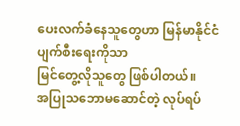ပေးလက်ခံနေသူတွေဟာ မြန်မာနိုင်ငံပျက်စီးရေးကိုသာ
မြင်တွေ့လိုသူတွေ ဖြစ်ပါတယ်။
အပြုသဘောမဆောင်တဲ့ လုပ်ရပ်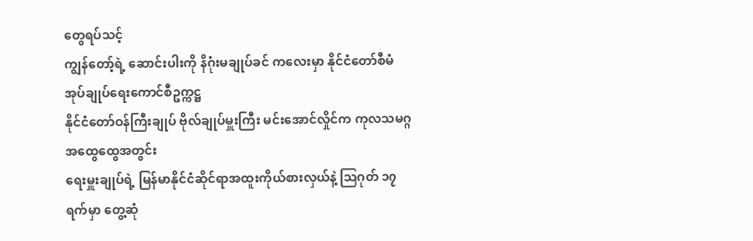တွေရပ်သင့်
ကျွန်တော့်ရဲ့ ဆောင်းပါးကို နိဂုံးမချုပ်ခင် ကလေးမှာ နိုင်ငံတော်စီမံအုပ်ချုပ်ရေးကောင်စီဥက္ကဋ္ဌ
နိုင်ငံတော်ဝန်ကြီးချုပ် ဗိုလ်ချုပ်မှူးကြီး မင်းအောင်လှိုင်က ကုလသမဂ္ဂအထွေထွေအတွင်း
ရေးမှူးချုပ်ရဲ့ မြန်မာနိုင်ငံဆိုင်ရာအထူးကိုယ်စားလှယ်နဲ့ ဩဂုတ် ၁၇ ရက်မှာ တွေ့ဆုံ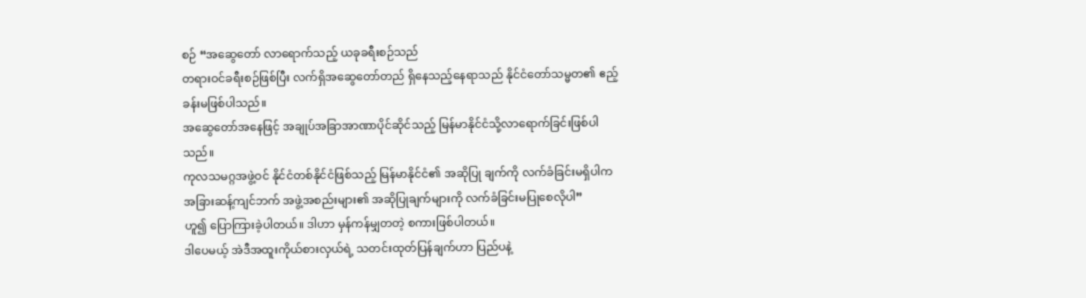စဉ် “အဆွေတော် လာရောက်သည့် ယခုခရီးစဉ်သည်
တရားဝင်ခရီးစဉ်ဖြစ်ပြီး လက်ရှိအဆွေတော်တည် ရှိနေသည့်နေရာသည် နိုင်ငံတော်သမ္မတ၏ ဧည့်ခန်းမဖြစ်ပါသည်။
အဆွေတော်အနေဖြင့် အချုပ်အခြာအာဏာပိုင်ဆိုင်သည့် မြန်မာနိုင်ငံသို့လာရောက်ခြင်းဖြစ်ပါသည်။
ကုလသမဂ္ဂအဖွဲ့ဝင် နိုင်ငံတစ်နိုင်ငံဖြစ်သည့် မြန်မာနိုင်ငံ၏ အဆိုပြု ချက်ကို လက်ခံခြင်းမရှိပါက
အခြားဆန့်ကျင်ဘက် အဖွဲ့အစည်းများ၏ အဆိုပြုချက်များကို လက်ခံခြင်းမပြုစေလိုပါ”
ဟူ၍ ပြောကြားခဲ့ပါတယ်။ ဒါဟာ မှန်ကန်မျှတတဲ့ စကားဖြစ်ပါတယ်။
ဒါပေမယ့် အဲဒီအထူးကိုယ်စားလှယ်ရဲ့ သတင်းထုတ်ပြန်ချက်ဟာ ပြည်ပနဲ့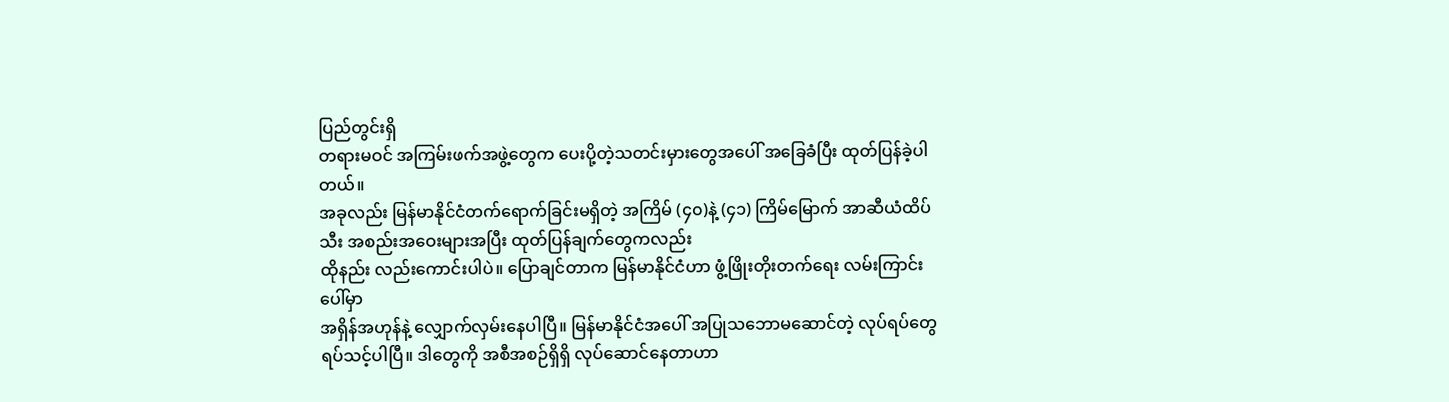ပြည်တွင်းရှိ
တရားမဝင် အကြမ်းဖက်အဖွဲ့တွေက ပေးပို့တဲ့သတင်းမှားတွေအပေါ် အခြေခံပြီး ထုတ်ပြန်ခဲ့ပါတယ်။
အခုလည်း မြန်မာနိုင်ငံတက်ရောက်ခြင်းမရှိတဲ့ အကြိမ် (၄၀)နဲ့ (၄၁) ကြိမ်မြောက် အာဆီယံထိပ်သီး အစည်းအဝေးများအပြီး ထုတ်ပြန်ချက်တွေကလည်း
ထိုနည်း လည်းကောင်းပါပဲ။ ပြောချင်တာက မြန်မာနိုင်ငံဟာ ဖွံ့ဖြိုးတိုးတက်ရေး လမ်းကြာင်းပေါ်မှာ
အရှိန်အဟုန်နဲ့ လျှောက်လှမ်းနေပါပြီ။ မြန်မာနိုင်ငံအပေါ် အပြုသဘောမဆောင်တဲ့ လုပ်ရပ်တွေ
ရပ်သင့်ပါပြီ။ ဒါတွေကို အစီအစဉ်ရှိရှိ လုပ်ဆောင်နေတာဟာ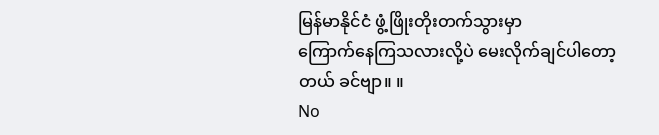မြန်မာနိုင်ငံ ဖွံ့ဖြိုးတိုးတက်သွားမှာ
ကြောက်နေကြသလားလို့ပဲ မေးလိုက်ချင်ပါတော့တယ် ခင်ဗျာ။ ။
No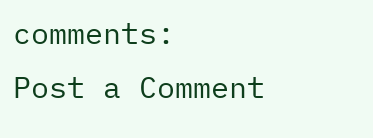comments:
Post a Comment